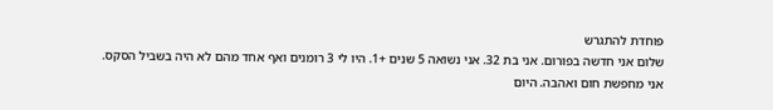פוחדת להתגרש
שלום אני חדשה בפורום. אני בת 32. אני נשואה 5 שנים +1. היו לי 3 רומנים ואף אחד מהם לא היה בשביל הסקס. אני מחפשת חום ואהבה. היום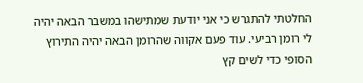החלטתי להתגרש כי אני יודעת שמתישהו במשבר הבאה יהיה לי רומן רביעי. עוד פעם אקווה שהרומן הבאה יהיה התירוץ הסופי כדי לשים קץ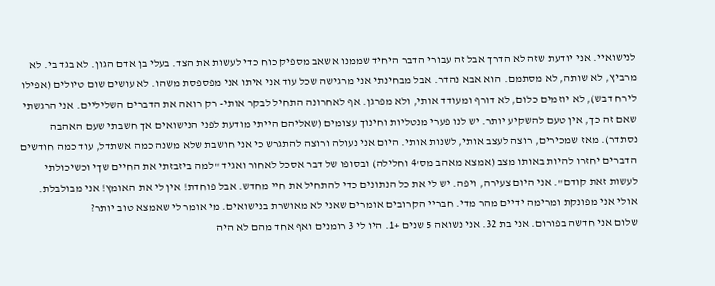לנישואיי. אני יודעת שזה לא הדרך אבל זה עבורי הדבר היחיד שממנו אשאב מספיק כוח כדי לעשות את הצד. בעלי בן אדם הגון. לא בגד בי. לא מרביץ, לא שותה, לא מסתמם. הוא אבא נהדר. אבל מבחינתי אני מרגישה שכל עוד אני איתו אני מפספסת משהו. לא עושים שום טיולים (אפילו לירח דבש), לא יוזמים כלום, לא דורף ומעודד אותי, ולא מפרגן. אף לאחרונה התחיל לבקר אותי- רק רואה את הדברים השליליים. אני הרגשתי שאם זה כך, אין טעם להשקיע יותר. יש לנו פערי מנטליות וחינוך עצומים (שאליהם הייתי מודעת לפני הנישואים אך חשבתי שעם האהבה נסתדר). מאז שמכירים, רוצה לעצב אותי, לשנות אותי. היום אני נעולה ורוצה להתגרש כי אני חושבת שלא משנה כמה אשתדל, עוד כמה חודשים הדברים יחזרו להיות באותו מצב (אמצא מאהב מס'4 וחלילה) ובסופו של דבר אסכל לאחור ואגיד "למה ביזבזתי את החיים שךי וכשיכולתי לעשות זאת קודם". אני היום צעירה, ויפה. יש לי את כל הנתונים כדי להתחיל את חיי מחדש. אבל פוחדת! אין לי את האומץ! אני מבולבלת. אולי אני מפונקת ומרימה ידיים מהר מדי. חבריי הקרובים אומרים שאני לא מאושרת בנישואים. מי אומר לי שאמצא טוב יותר?
שלום אני חדשה בפורום. אני בת 32. אני נשואה 5 שנים +1. היו לי 3 רומנים ואף אחד מהם לא היה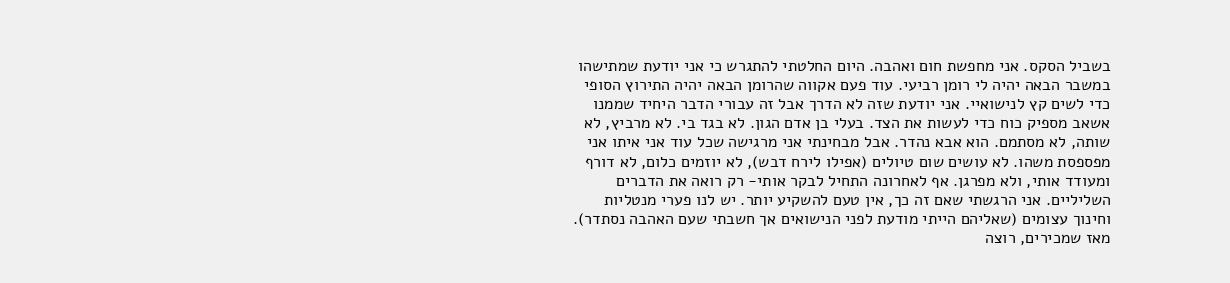בשביל הסקס. אני מחפשת חום ואהבה. היום החלטתי להתגרש כי אני יודעת שמתישהו במשבר הבאה יהיה לי רומן רביעי. עוד פעם אקווה שהרומן הבאה יהיה התירוץ הסופי כדי לשים קץ לנישואיי. אני יודעת שזה לא הדרך אבל זה עבורי הדבר היחיד שממנו אשאב מספיק כוח כדי לעשות את הצד. בעלי בן אדם הגון. לא בגד בי. לא מרביץ, לא שותה, לא מסתמם. הוא אבא נהדר. אבל מבחינתי אני מרגישה שכל עוד אני איתו אני מפספסת משהו. לא עושים שום טיולים (אפילו לירח דבש), לא יוזמים כלום, לא דורף ומעודד אותי, ולא מפרגן. אף לאחרונה התחיל לבקר אותי- רק רואה את הדברים השליליים. אני הרגשתי שאם זה כך, אין טעם להשקיע יותר. יש לנו פערי מנטליות וחינוך עצומים (שאליהם הייתי מודעת לפני הנישואים אך חשבתי שעם האהבה נסתדר). מאז שמכירים, רוצה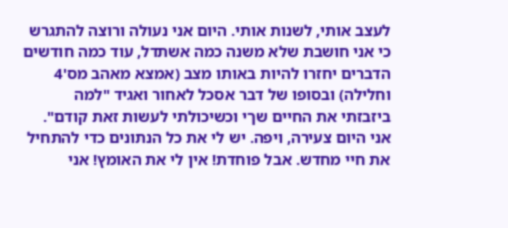לעצב אותי, לשנות אותי. היום אני נעולה ורוצה להתגרש כי אני חושבת שלא משנה כמה אשתדל, עוד כמה חודשים הדברים יחזרו להיות באותו מצב (אמצא מאהב מס'4 וחלילה) ובסופו של דבר אסכל לאחור ואגיד "למה ביזבזתי את החיים שךי וכשיכולתי לעשות זאת קודם". אני היום צעירה, ויפה. יש לי את כל הנתונים כדי להתחיל את חיי מחדש. אבל פוחדת! אין לי את האומץ! אני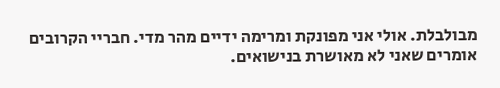מבולבלת. אולי אני מפונקת ומרימה ידיים מהר מדי. חבריי הקרובים אומרים שאני לא מאושרת בנישואים.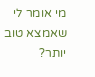מי אומר לי שאמצא טוב יותר?